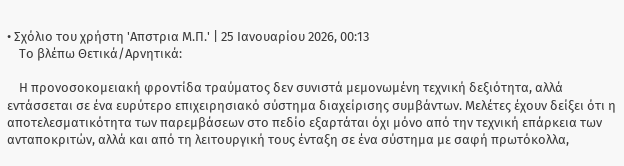• Σχόλιο του χρήστη 'Απστρια Μ.Π.' | 25 Ιανουαρίου 2026, 00:13
    Το βλέπω Θετικά/Αρνητικά:

    Η προνοσοκομειακή φροντίδα τραύματος δεν συνιστά μεμονωμένη τεχνική δεξιότητα, αλλά εντάσσεται σε ένα ευρύτερο επιχειρησιακό σύστημα διαχείρισης συμβάντων. Μελέτες έχουν δείξει ότι η αποτελεσματικότητα των παρεμβάσεων στο πεδίο εξαρτάται όχι μόνο από την τεχνική επάρκεια των ανταποκριτών, αλλά και από τη λειτουργική τους ένταξη σε ένα σύστημα με σαφή πρωτόκολλα,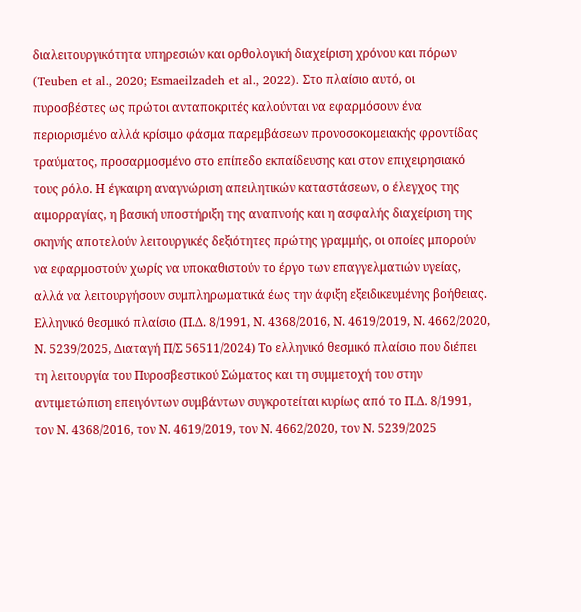διαλειτουργικότητα υπηρεσιών και ορθολογική διαχείριση χρόνου και πόρων (Teuben et al., 2020; Esmaeilzadeh et al., 2022). Στο πλαίσιο αυτό, οι πυροσβέστες ως πρώτοι ανταποκριτές καλούνται να εφαρμόσουν ένα περιορισμένο αλλά κρίσιμο φάσμα παρεμβάσεων προνοσοκομειακής φροντίδας τραύματος, προσαρμοσμένο στο επίπεδο εκπαίδευσης και στον επιχειρησιακό τους ρόλο. Η έγκαιρη αναγνώριση απειλητικών καταστάσεων, ο έλεγχος της αιμορραγίας, η βασική υποστήριξη της αναπνοής και η ασφαλής διαχείριση της σκηνής αποτελούν λειτουργικές δεξιότητες πρώτης γραμμής, οι οποίες μπορούν να εφαρμοστούν χωρίς να υποκαθιστούν το έργο των επαγγελματιών υγείας, αλλά να λειτουργήσουν συμπληρωματικά έως την άφιξη εξειδικευμένης βοήθειας. Ελληνικό θεσμικό πλαίσιο (Π.Δ. 8/1991, Ν. 4368/2016, Ν. 4619/2019, Ν. 4662/2020, Ν. 5239/2025, Διαταγή Π/Σ 56511/2024) Το ελληνικό θεσμικό πλαίσιο που διέπει τη λειτουργία του Πυροσβεστικού Σώματος και τη συμμετοχή του στην αντιμετώπιση επειγόντων συμβάντων συγκροτείται κυρίως από το Π.Δ. 8/1991, τον Ν. 4368/2016, τον Ν. 4619/2019, τον Ν. 4662/2020, τον Ν. 5239/2025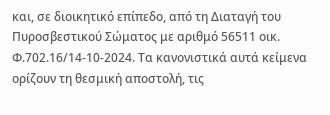και, σε διοικητικό επίπεδο, από τη Διαταγή του Πυροσβεστικού Σώματος με αριθμό 56511 οικ. Φ.702.16/14-10-2024. Τα κανονιστικά αυτά κείμενα ορίζουν τη θεσμική αποστολή, τις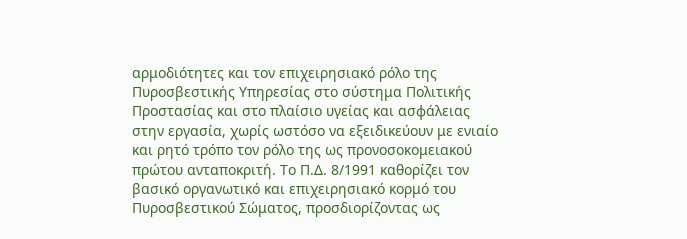αρμοδιότητες και τον επιχειρησιακό ρόλο της Πυροσβεστικής Υπηρεσίας στο σύστημα Πολιτικής Προστασίας και στο πλαίσιο υγείας και ασφάλειας στην εργασία, χωρίς ωστόσο να εξειδικεύουν με ενιαίο και ρητό τρόπο τον ρόλο της ως προνοσοκομειακού πρώτου ανταποκριτή. Το Π.Δ. 8/1991 καθορίζει τον βασικό οργανωτικό και επιχειρησιακό κορμό του Πυροσβεστικού Σώματος, προσδιορίζοντας ως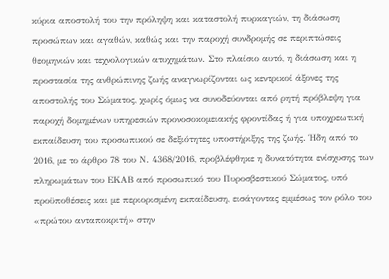κύρια αποστολή του την πρόληψη και καταστολή πυρκαγιών, τη διάσωση προσώπων και αγαθών, καθώς και την παροχή συνδρομής σε περιπτώσεις θεομηνιών και τεχνολογικών ατυχημάτων. Στο πλαίσιο αυτό, η διάσωση και η προστασία της ανθρώπινης ζωής αναγνωρίζονται ως κεντρικοί άξονες της αποστολής του Σώματος, χωρίς όμως να συνοδεύονται από ρητή πρόβλεψη για παροχή δομημένων υπηρεσιών προνοσοκομειακής φροντίδας ή για υποχρεωτική εκπαίδευση του προσωπικού σε δεξιότητες υποστήριξης της ζωής. Ήδη από το 2016, με το άρθρο 78 του Ν. 4368/2016, προβλέφθηκε η δυνατότητα ενίσχυσης των πληρωμάτων του ΕΚΑΒ από προσωπικό του Πυροσβεστικού Σώματος, υπό προϋποθέσεις και με περιορισμένη εκπαίδευση, εισάγοντας εμμέσως τον ρόλο του «πρώτου ανταποκριτή» στην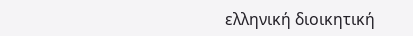ελληνική διοικητική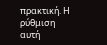πρακτική. Η ρύθμιση αυτή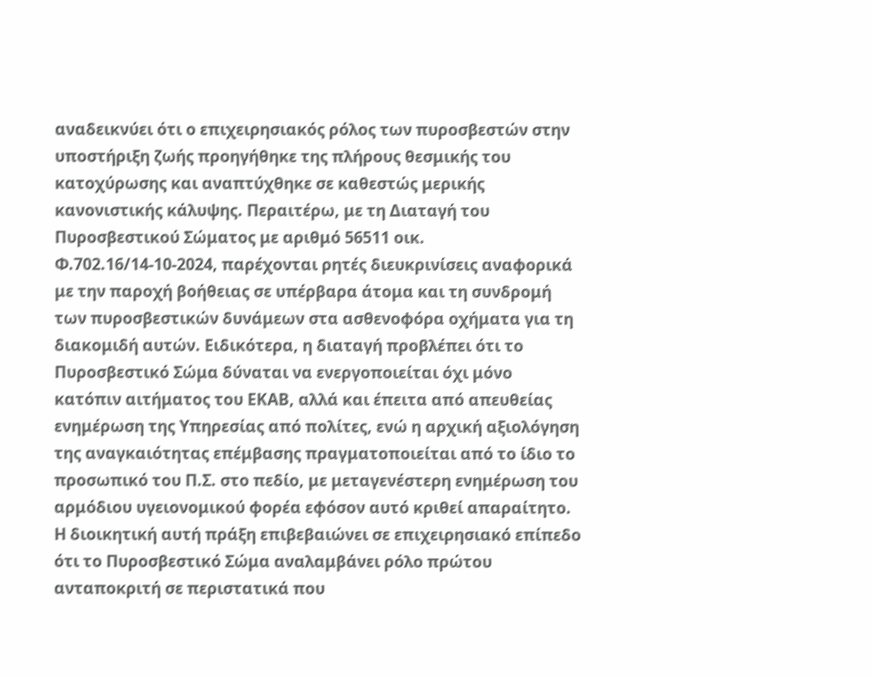αναδεικνύει ότι ο επιχειρησιακός ρόλος των πυροσβεστών στην υποστήριξη ζωής προηγήθηκε της πλήρους θεσμικής του κατοχύρωσης και αναπτύχθηκε σε καθεστώς μερικής κανονιστικής κάλυψης. Περαιτέρω, με τη Διαταγή του Πυροσβεστικού Σώματος με αριθμό 56511 οικ. Φ.702.16/14-10-2024, παρέχονται ρητές διευκρινίσεις αναφορικά με την παροχή βοήθειας σε υπέρβαρα άτομα και τη συνδρομή των πυροσβεστικών δυνάμεων στα ασθενοφόρα οχήματα για τη διακομιδή αυτών. Ειδικότερα, η διαταγή προβλέπει ότι το Πυροσβεστικό Σώμα δύναται να ενεργοποιείται όχι μόνο κατόπιν αιτήματος του ΕΚΑΒ, αλλά και έπειτα από απευθείας ενημέρωση της Υπηρεσίας από πολίτες, ενώ η αρχική αξιολόγηση της αναγκαιότητας επέμβασης πραγματοποιείται από το ίδιο το προσωπικό του Π.Σ. στο πεδίο, με μεταγενέστερη ενημέρωση του αρμόδιου υγειονομικού φορέα εφόσον αυτό κριθεί απαραίτητο. Η διοικητική αυτή πράξη επιβεβαιώνει σε επιχειρησιακό επίπεδο ότι το Πυροσβεστικό Σώμα αναλαμβάνει ρόλο πρώτου ανταποκριτή σε περιστατικά που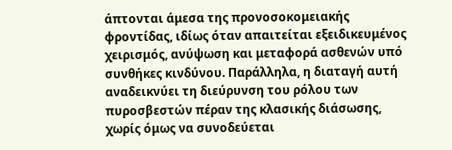άπτονται άμεσα της προνοσοκομειακής φροντίδας, ιδίως όταν απαιτείται εξειδικευμένος χειρισμός, ανύψωση και μεταφορά ασθενών υπό συνθήκες κινδύνου. Παράλληλα, η διαταγή αυτή αναδεικνύει τη διεύρυνση του ρόλου των πυροσβεστών πέραν της κλασικής διάσωσης, χωρίς όμως να συνοδεύεται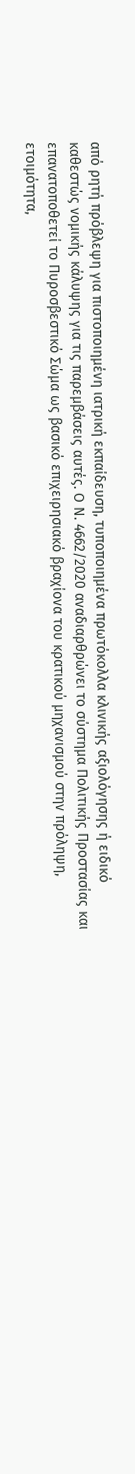από ρητή πρόβλεψη για πιστοποιημένη ιατρική εκπαίδευση, τυποποιημένα πρωτόκολλα κλινικής αξιολόγησης ή ειδικό καθεστώς νομικής κάλυψης για τις παρεμβάσεις αυτές. Ο Ν. 4662/2020 αναδιαρθρώνει το σύστημα Πολιτικής Προστασίας και επανατοποθετεί το Πυροσβεστικό Σώμα ως βασικό επιχειρησιακό βραχίονα του κρατικού μηχανισμού στην πρόληψη, ετοιμότητα,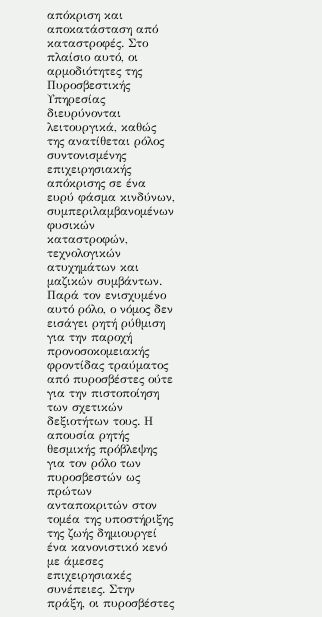απόκριση και αποκατάσταση από καταστροφές. Στο πλαίσιο αυτό, οι αρμοδιότητες της Πυροσβεστικής Υπηρεσίας διευρύνονται λειτουργικά, καθώς της ανατίθεται ρόλος συντονισμένης επιχειρησιακής απόκρισης σε ένα ευρύ φάσμα κινδύνων, συμπεριλαμβανομένων φυσικών καταστροφών, τεχνολογικών ατυχημάτων και μαζικών συμβάντων. Παρά τον ενισχυμένο αυτό ρόλο, ο νόμος δεν εισάγει ρητή ρύθμιση για την παροχή προνοσοκομειακής φροντίδας τραύματος από πυροσβέστες ούτε για την πιστοποίηση των σχετικών δεξιοτήτων τους. Η απουσία ρητής θεσμικής πρόβλεψης για τον ρόλο των πυροσβεστών ως πρώτων ανταποκριτών στον τομέα της υποστήριξης της ζωής δημιουργεί ένα κανονιστικό κενό με άμεσες επιχειρησιακές συνέπειες. Στην πράξη, οι πυροσβέστες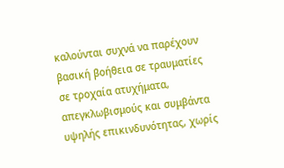καλούνται συχνά να παρέχουν βασική βοήθεια σε τραυματίες σε τροχαία ατυχήματα, απεγκλωβισμούς και συμβάντα υψηλής επικινδυνότητας, χωρίς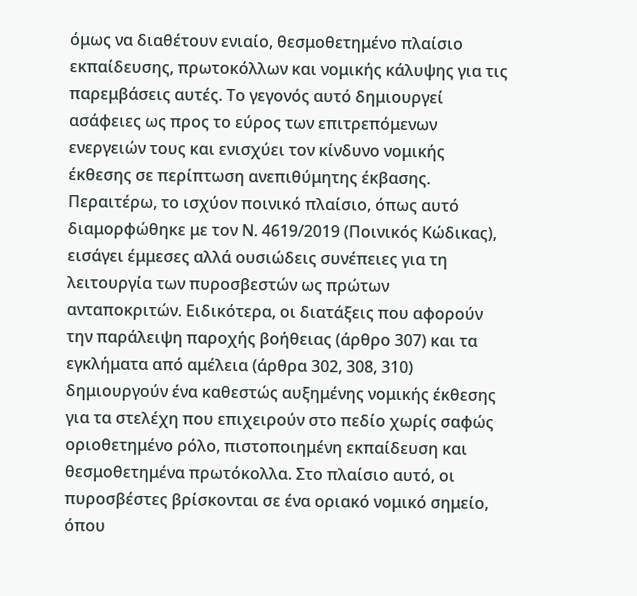όμως να διαθέτουν ενιαίο, θεσμοθετημένο πλαίσιο εκπαίδευσης, πρωτοκόλλων και νομικής κάλυψης για τις παρεμβάσεις αυτές. Το γεγονός αυτό δημιουργεί ασάφειες ως προς το εύρος των επιτρεπόμενων ενεργειών τους και ενισχύει τον κίνδυνο νομικής έκθεσης σε περίπτωση ανεπιθύμητης έκβασης. Περαιτέρω, το ισχύον ποινικό πλαίσιο, όπως αυτό διαμορφώθηκε με τον Ν. 4619/2019 (Ποινικός Κώδικας), εισάγει έμμεσες αλλά ουσιώδεις συνέπειες για τη λειτουργία των πυροσβεστών ως πρώτων ανταποκριτών. Ειδικότερα, οι διατάξεις που αφορούν την παράλειψη παροχής βοήθειας (άρθρο 307) και τα εγκλήματα από αμέλεια (άρθρα 302, 308, 310) δημιουργούν ένα καθεστώς αυξημένης νομικής έκθεσης για τα στελέχη που επιχειρούν στο πεδίο χωρίς σαφώς οριοθετημένο ρόλο, πιστοποιημένη εκπαίδευση και θεσμοθετημένα πρωτόκολλα. Στο πλαίσιο αυτό, οι πυροσβέστες βρίσκονται σε ένα οριακό νομικό σημείο, όπου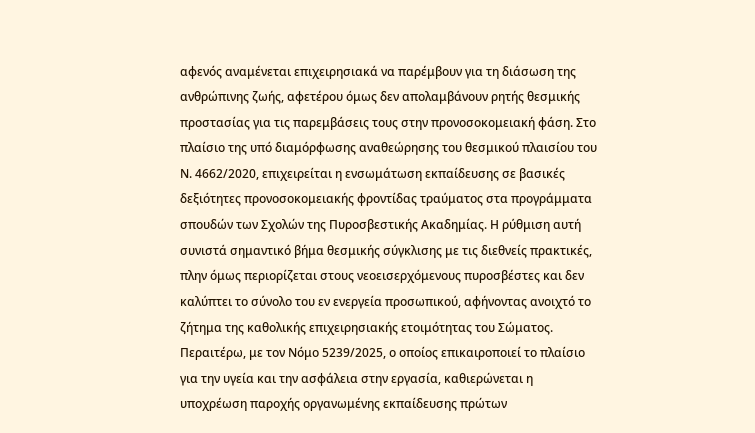αφενός αναμένεται επιχειρησιακά να παρέμβουν για τη διάσωση της ανθρώπινης ζωής, αφετέρου όμως δεν απολαμβάνουν ρητής θεσμικής προστασίας για τις παρεμβάσεις τους στην προνοσοκομειακή φάση. Στο πλαίσιο της υπό διαμόρφωσης αναθεώρησης του θεσμικού πλαισίου του Ν. 4662/2020, επιχειρείται η ενσωμάτωση εκπαίδευσης σε βασικές δεξιότητες προνοσοκομειακής φροντίδας τραύματος στα προγράμματα σπουδών των Σχολών της Πυροσβεστικής Ακαδημίας. Η ρύθμιση αυτή συνιστά σημαντικό βήμα θεσμικής σύγκλισης με τις διεθνείς πρακτικές, πλην όμως περιορίζεται στους νεοεισερχόμενους πυροσβέστες και δεν καλύπτει το σύνολο του εν ενεργεία προσωπικού, αφήνοντας ανοιχτό το ζήτημα της καθολικής επιχειρησιακής ετοιμότητας του Σώματος. Περαιτέρω, με τον Νόμο 5239/2025, ο οποίος επικαιροποιεί το πλαίσιο για την υγεία και την ασφάλεια στην εργασία, καθιερώνεται η υποχρέωση παροχής οργανωμένης εκπαίδευσης πρώτων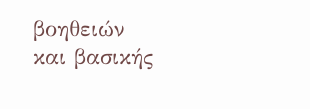βοηθειών και βασικής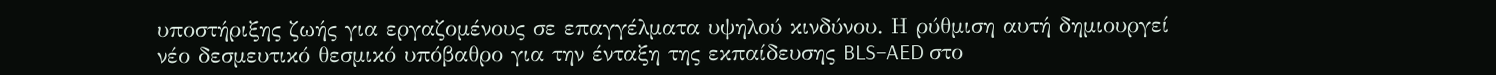υποστήριξης ζωής για εργαζομένους σε επαγγέλματα υψηλού κινδύνου. Η ρύθμιση αυτή δημιουργεί νέο δεσμευτικό θεσμικό υπόβαθρο για την ένταξη της εκπαίδευσης BLS–AED στο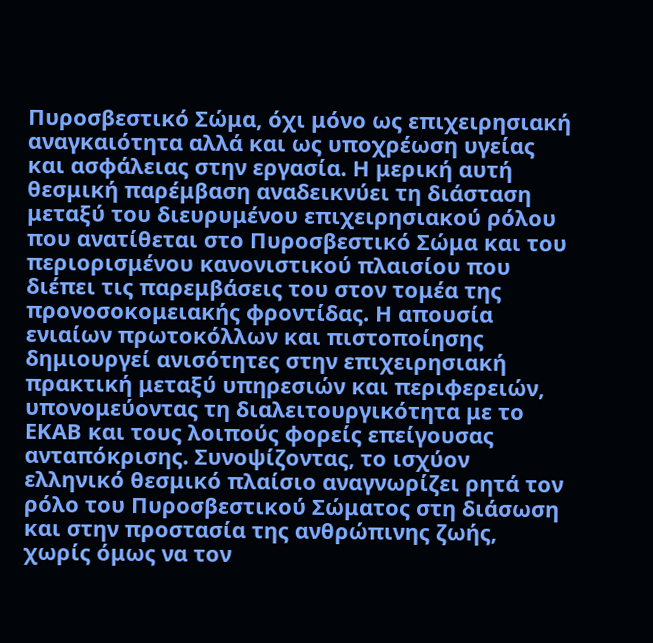Πυροσβεστικό Σώμα, όχι μόνο ως επιχειρησιακή αναγκαιότητα αλλά και ως υποχρέωση υγείας και ασφάλειας στην εργασία. Η μερική αυτή θεσμική παρέμβαση αναδεικνύει τη διάσταση μεταξύ του διευρυμένου επιχειρησιακού ρόλου που ανατίθεται στο Πυροσβεστικό Σώμα και του περιορισμένου κανονιστικού πλαισίου που διέπει τις παρεμβάσεις του στον τομέα της προνοσοκομειακής φροντίδας. Η απουσία ενιαίων πρωτοκόλλων και πιστοποίησης δημιουργεί ανισότητες στην επιχειρησιακή πρακτική μεταξύ υπηρεσιών και περιφερειών, υπονομεύοντας τη διαλειτουργικότητα με το ΕΚΑΒ και τους λοιπούς φορείς επείγουσας ανταπόκρισης. Συνοψίζοντας, το ισχύον ελληνικό θεσμικό πλαίσιο αναγνωρίζει ρητά τον ρόλο του Πυροσβεστικού Σώματος στη διάσωση και στην προστασία της ανθρώπινης ζωής, χωρίς όμως να τον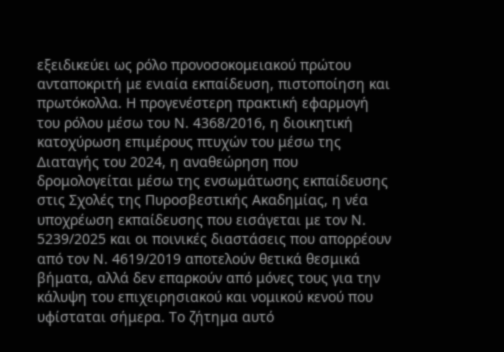εξειδικεύει ως ρόλο προνοσοκομειακού πρώτου ανταποκριτή με ενιαία εκπαίδευση, πιστοποίηση και πρωτόκολλα. Η προγενέστερη πρακτική εφαρμογή του ρόλου μέσω του Ν. 4368/2016, η διοικητική κατοχύρωση επιμέρους πτυχών του μέσω της Διαταγής του 2024, η αναθεώρηση που δρομολογείται μέσω της ενσωμάτωσης εκπαίδευσης στις Σχολές της Πυροσβεστικής Ακαδημίας, η νέα υποχρέωση εκπαίδευσης που εισάγεται με τον Ν. 5239/2025 και οι ποινικές διαστάσεις που απορρέουν από τον Ν. 4619/2019 αποτελούν θετικά θεσμικά βήματα, αλλά δεν επαρκούν από μόνες τους για την κάλυψη του επιχειρησιακού και νομικού κενού που υφίσταται σήμερα. Το ζήτημα αυτό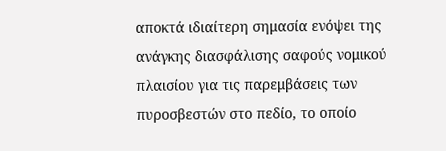αποκτά ιδιαίτερη σημασία ενόψει της ανάγκης διασφάλισης σαφούς νομικού πλαισίου για τις παρεμβάσεις των πυροσβεστών στο πεδίο, το οποίο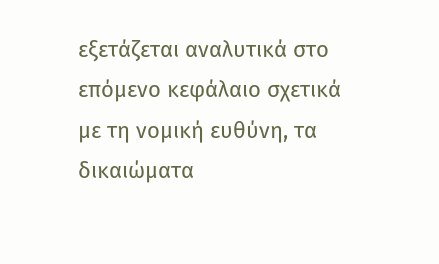εξετάζεται αναλυτικά στο επόμενο κεφάλαιο σχετικά με τη νομική ευθύνη, τα δικαιώματα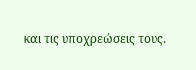και τις υποχρεώσεις τους.